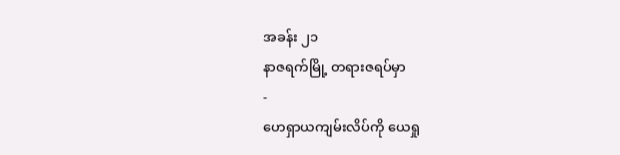အခန်း ၂၁
နာဇရက်မြို့ တရားဇရပ်မှာ
-
ဟေရှာယကျမ်းလိပ်ကို ယေရှု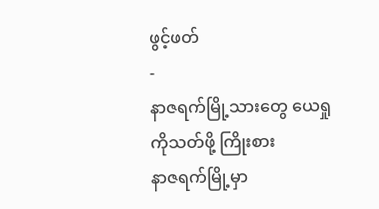ဖွင့်ဖတ်
-
နာဇရက်မြို့သားတွေ ယေရှုကိုသတ်ဖို့ ကြိုးစား
နာဇရက်မြို့မှာ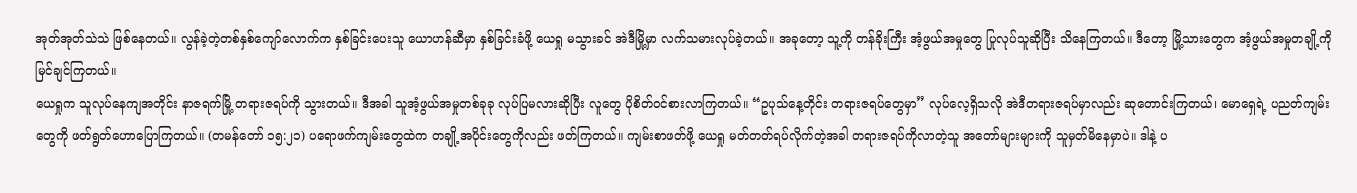အုတ်အုတ်သဲသဲ ဖြစ်နေတယ်။ လွန်ခဲ့တဲ့တစ်နှစ်ကျော်လောက်က နှစ်ခြင်းပေးသူ ယောဟန်ဆီမှာ နှစ်ခြင်းခံဖို့ ယေရှု မသွားခင် အဲဒီမြို့မှာ လက်သမားလုပ်ခဲ့တယ်။ အခုတော့ သူ့ကို တန်ခိုးကြီး အံ့ဖွယ်အမှုတွေ ပြုလုပ်သူဆိုပြီး သိနေကြတယ်။ ဒီတော့ မြို့သားတွေက အံ့ဖွယ်အမှုတချို့ကို မြင်ချင်ကြတယ်။
ယေရှုက သူလုပ်နေကျအတိုင်း နာဇရက်မြို့ တရားဇရပ်ကို သွားတယ်။ ဒီအခါ သူအံ့ဖွယ်အမှုတစ်ခုခု လုပ်ပြမလားဆိုပြီး လူတွေ ပိုစိတ်ဝင်စားလာကြတယ်။ “ဥပုသ်နေ့တိုင်း တရားဇရပ်တွေမှာ” လုပ်လေ့ရှိသလို အဲဒီတရားဇရပ်မှာလည်း ဆုတောင်းကြတယ်၊ မောရှေရဲ့ ပညတ်ကျမ်းတွေကို ဖတ်ရွတ်ဟောပြောကြတယ်။ (တမန်တော် ၁၅:၂၁) ပရောဖက်ကျမ်းတွေထဲက တချို့အပိုင်းတွေကိုလည်း ဖတ်ကြတယ်။ ကျမ်းစာဖတ်ဖို့ ယေရှု မတ်တတ်ရပ်လိုက်တဲ့အခါ တရားဇရပ်ကိုလာတဲ့သူ အတော်များများကို သူမှတ်မိနေမှာပဲ။ ဒါနဲ့ ပ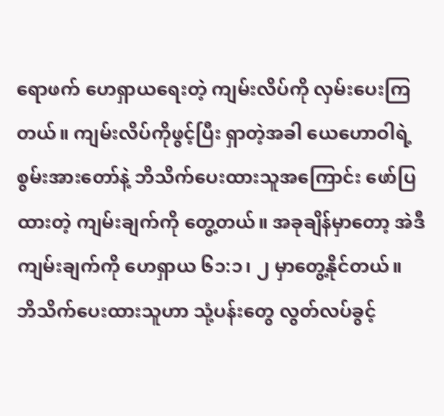ရောဖက် ဟေရှာယရေးတဲ့ ကျမ်းလိပ်ကို လှမ်းပေးကြတယ်။ ကျမ်းလိပ်ကိုဖွင့်ပြီး ရှာတဲ့အခါ ယေဟောဝါရဲ့ စွမ်းအားတော်နဲ့ ဘိသိက်ပေးထားသူအကြောင်း ဖော်ပြထားတဲ့ ကျမ်းချက်ကို တွေ့တယ်။ အခုချိန်မှာတော့ အဲဒီကျမ်းချက်ကို ဟေရှာယ ၆၁:၁၊ ၂ မှာတွေ့နိုင်တယ်။
ဘိသိက်ပေးထားသူဟာ သုံ့ပန်းတွေ လွတ်လပ်ခွင့်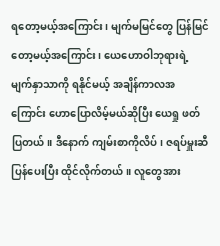ရတော့မယ့်အကြောင်း၊ မျက်မမြင်တွေ ပြန်မြင်တော့မယ့်အကြောင်း၊ ယေဟောဝါဘုရားရဲ့ မျက်နှာသာကို ရနိုင်မယ့် အချိန်ကာလအကြောင်း ဟောပြောလိမ့်မယ်ဆိုပြီး ယေရှု ဖတ်ပြတယ်။ ဒီနောက် ကျမ်းစာကိုလိပ်၊ ဇရပ်မှူးဆီပြန်ပေးပြီး ထိုင်လိုက်တယ်။ လူတွေအား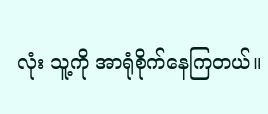လုံး သူ့ကို အာရုံစိုက်နေကြတယ်။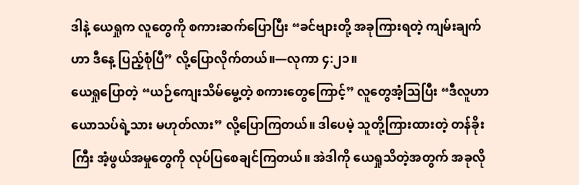ဒါနဲ့ ယေရှုက လူတွေကို စကားဆက်ပြောပြီး “ခင်ဗျားတို့ အခုကြားရတဲ့ ကျမ်းချက်ဟာ ဒီနေ့ ပြည့်စုံပြီ” လို့ပြောလိုက်တယ်။—လုကာ ၄:၂၁။
ယေရှုပြောတဲ့ “ယဉ်ကျေးသိမ်မွေ့တဲ့ စကားတွေကြောင့်” လူတွေအံ့သြပြီး “ဒီလူဟာ ယောသပ်ရဲ့သား မဟုတ်လား” လို့ပြောကြတယ်။ ဒါပေမဲ့ သူတို့ကြားထားတဲ့ တန်ခိုးကြီး အံ့ဖွယ်အမှုတွေကို လုပ်ပြစေချင်ကြတယ်။ အဲဒါကို ယေရှုသိတဲ့အတွက် အခုလို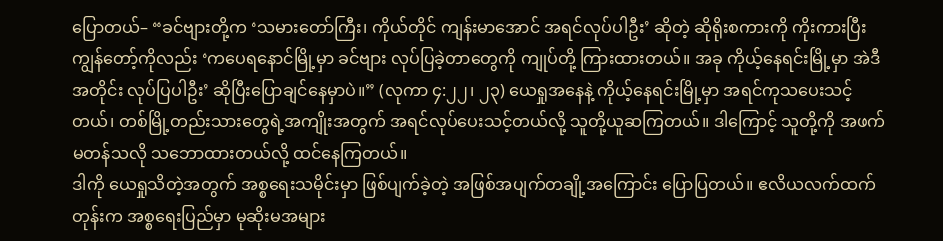ပြောတယ်– “ခင်ဗျားတို့က ‘သမားတော်ကြီး၊ ကိုယ်တိုင် ကျန်းမာအောင် အရင်လုပ်ပါဦး’ ဆိုတဲ့ ဆိုရိုးစကားကို ကိုးကားပြီး ကျွန်တော့်ကိုလည်း ‘ကပေရနောင်မြို့မှာ ခင်ဗျား လုပ်ပြခဲ့တာတွေကို ကျုပ်တို့ ကြားထားတယ်။ အခု ကိုယ့်နေရင်းမြို့မှာ အဲဒီအတိုင်း လုပ်ပြပါဦး’ ဆိုပြီးပြောချင်နေမှာပဲ။” (လုကာ ၄:၂၂၊ ၂၃) ယေရှုအနေနဲ့ ကိုယ့်နေရင်းမြို့မှာ အရင်ကုသပေးသင့်တယ်၊ တစ်မြို့တည်းသားတွေရဲ့အကျိုးအတွက် အရင်လုပ်ပေးသင့်တယ်လို့ သူတို့ယူဆကြတယ်။ ဒါကြောင့် သူတို့ကို အဖက်မတန်သလို သဘောထားတယ်လို့ ထင်နေကြတယ်။
ဒါကို ယေရှုသိတဲ့အတွက် အစ္စရေးသမိုင်းမှာ ဖြစ်ပျက်ခဲ့တဲ့ အဖြစ်အပျက်တချို့အကြောင်း ပြောပြတယ်။ ဧလိယလက်ထက်တုန်းက အစ္စရေးပြည်မှာ မုဆိုးမအများ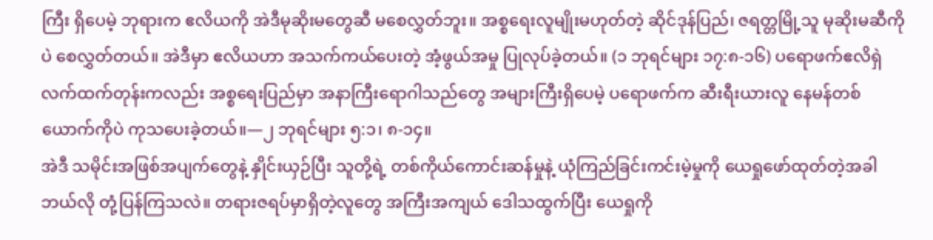ကြီး ရှိပေမဲ့ ဘုရားက ဧလိယကို အဲဒီမုဆိုးမတွေဆီ မစေလွှတ်ဘူး။ အစ္စရေးလူမျိုးမဟုတ်တဲ့ ဆိုင်ဒုန်ပြည်၊ ဇရတ္တမြို့သူ မုဆိုးမဆီကိုပဲ စေလွှတ်တယ်။ အဲဒီမှာ ဧလိယဟာ အသက်ကယ်ပေးတဲ့ အံ့ဖွယ်အမှု ပြုလုပ်ခဲ့တယ်။ (၁ ဘုရင်များ ၁၇:၈-၁၆) ပရောဖက်ဧလိရှဲ လက်ထက်တုန်းကလည်း အစ္စရေးပြည်မှာ အနာကြီးရောဂါသည်တွေ အများကြီးရှိပေမဲ့ ပရောဖက်က ဆီးရီးယားလူ နေမန်တစ်ယောက်ကိုပဲ ကုသပေးခဲ့တယ်။—၂ ဘုရင်များ ၅:၁၊ ၈-၁၄။
အဲဒီ သမိုင်းအဖြစ်အပျက်တွေနဲ့ နှိုင်းယှဉ်ပြီး သူတို့ရဲ့ တစ်ကိုယ်ကောင်းဆန်မှုနဲ့ ယုံကြည်ခြင်းကင်းမဲ့မှုကို ယေရှုဖော်ထုတ်တဲ့အခါ ဘယ်လို တုံ့ပြန်ကြသလဲ။ တရားဇရပ်မှာရှိတဲ့လူတွေ အကြီးအကျယ် ဒေါသထွက်ပြီး ယေရှုကို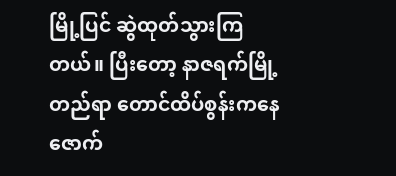မြို့ပြင် ဆွဲထုတ်သွားကြတယ်။ ပြီးတော့ နာဇရက်မြို့တည်ရာ တောင်ထိပ်စွန်းကနေ ဇောက်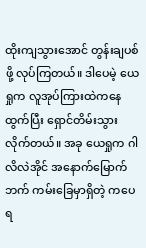ထိုးကျသွားအောင် တွန်းချပစ်ဖို့ လုပ်ကြတယ်။ ဒါပေမဲ့ ယေရှုက လူအုပ်ကြားထဲကနေထွက်ပြီး ရှောင်တိမ်းသွားလိုက်တယ်။ အခု ယေရှုက ဂါလိလဲအိုင် အနောက်မြောက်ဘက် ကမ်းခြေမှာရှိတဲ့ ကပေရ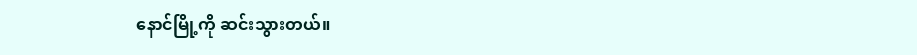နောင်မြို့ကို ဆင်းသွားတယ်။